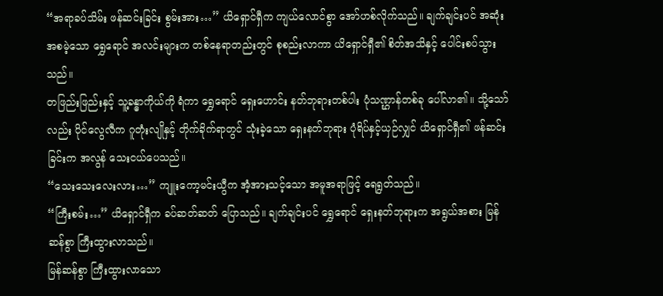“အရာခပ်သိမ်း ဖန်ဆင်းခြင်း စွမ်းအား…” ယိရှောင်ရှီက ကျယ်လောင်စွာ အော်ဟစ်လိုက်သည်။ ချက်ချင်းပင် အဆုံးအစမဲ့သော ရွှေရောင် အလင်းများက တစ်နေရာတည်းတွင် စုစည်းလာကာ ယိရှောင်ရှီ၏ စိတ်အသိနှင့် ပေါင်းစပ်သွားသည်။
တဖြည်းဖြည်းနှင့် သူ့ခန္ဓာကိုယ်ကို ရံကာ ရွှေရောင် ရှေးဟောင်း နတ်ဘုရားတစ်ပါး ပုံသဏ္ဌာန်တစ်ခု ပေါ်လာ၏။ သို့သော်လည်း ပိုင်လွေလီက ဂူတုံးလျိုနှင့် တိုက်ခိုက်ရာတွင် သုံးခဲ့သော ရှေးနတ်ဘုရား ပုံရိပ်နှင့်ယှဉ်လျှင် ယိရှောင်ရှီ၏ ဖန်ဆင်းခြင်းက အလွန် သေးငယ်ပေသည်။
“သေးသေးလေးလား…” ကျူးကော့မင်းယွီက အံ့အားသင့်သော အမူအရာဖြင့် ရေရွတ်သည်။
“ကြီးစမ်း…” ယိရှောင်ရှီက ခပ်ဆတ်ဆတ် ပြောသည်။ ချက်ချင်းပင် ရွှေရောင် ရှေးနတ်ဘုရားက အရွယ်အစား မြန်ဆန်စွာ ကြီးထွားလာသည်။
မြန်ဆန်စွာ ကြီးထွားလာသော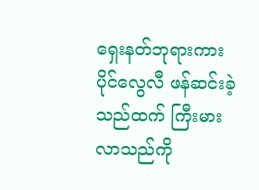ရှေးနတ်ဘုရားကား ပိုင်လွေလီ ဖန်ဆင်းခဲ့သည်ထက် ကြီးမားလာသည်ကို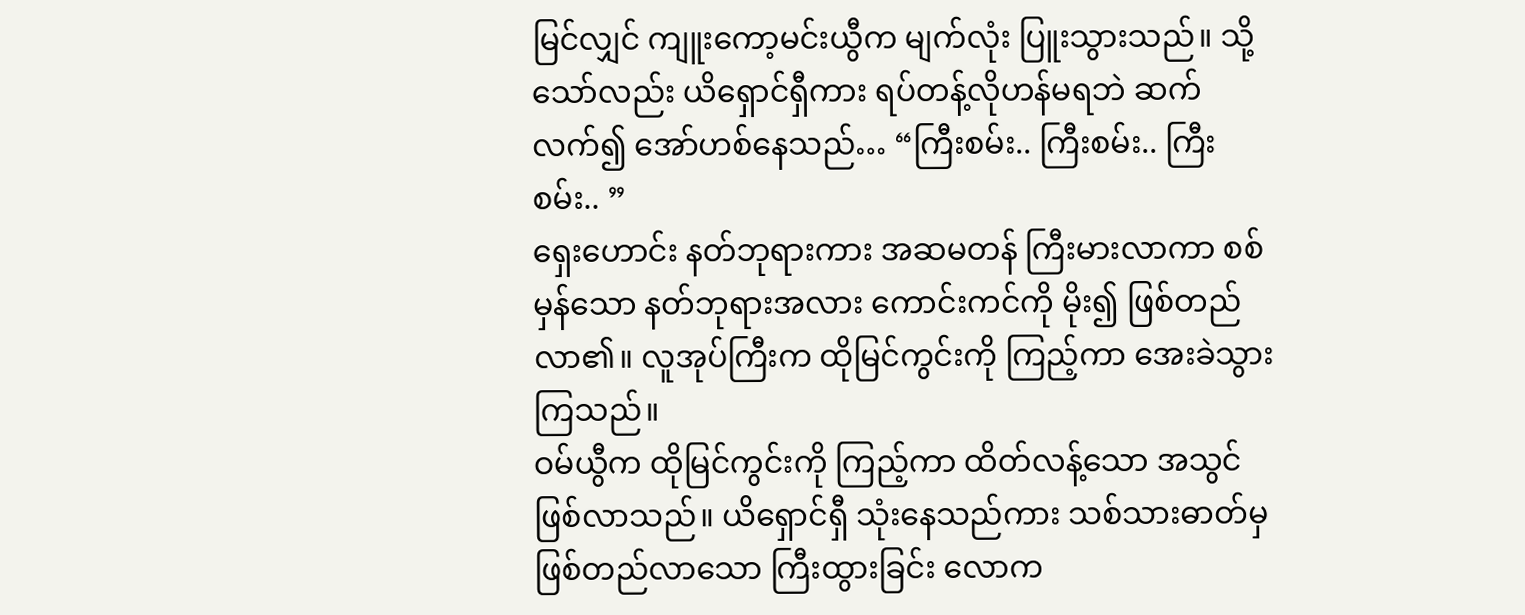မြင်လျှင် ကျူးကော့မင်းယွီက မျက်လုံး ပြူးသွားသည်။ သို့သော်လည်း ယိရှောင်ရှီကား ရပ်တန့်လိုဟန်မရဘဲ ဆက်လက်၍ အော်ဟစ်နေသည်… “ကြီးစမ်း.. ကြီးစမ်း.. ကြီးစမ်း.. ”
ရှေးဟောင်း နတ်ဘုရားကား အဆမတန် ကြီးမားလာကာ စစ်မှန်သော နတ်ဘုရားအလား ကောင်းကင်ကို မိုး၍ ဖြစ်တည်လာ၏။ လူအုပ်ကြီးက ထိုမြင်ကွင်းကို ကြည့်ကာ အေးခဲသွားကြသည်။
ဝမ်ယွီက ထိုမြင်ကွင်းကို ကြည့်ကာ ထိတ်လန့်သော အသွင်ဖြစ်လာသည်။ ယိရှောင်ရှီ သုံးနေသည်ကား သစ်သားဓာတ်မှ ဖြစ်တည်လာသော ကြီးထွားခြင်း လောက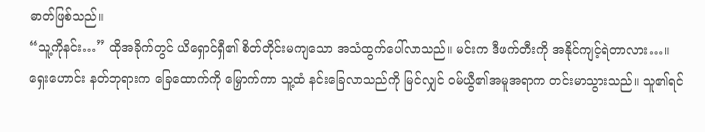ဓာတ်ဖြစ်သည်။
“သူ့ကိုနင်း…” ထိုအခိုက်တွင် ယိရှောင်ရှီ၏ စိတ်တိုင်းမကျသော အသံထွက်ပေါ်လာသည်။ မင်းက ဒီဖက်တီးကို အနိုင်ကျင့်ရဲတာလား…။
ရှေးဟောင်း နတ်ဘုရားက ခြေထောက်ကို မြှောက်ကာ သူ့ထံ နင်းခြေလာသည်ကို မြင်လျှင် ဝမ်ယွီ၏အမူအရာက တင်းမာသွားသည်။ သူ၏ရင်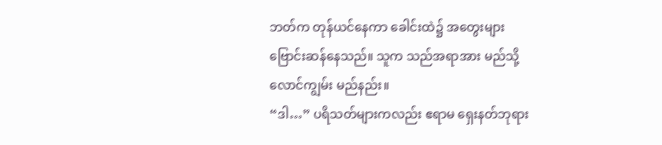ဘတ်က တုန်ယင်နေကာ ခေါင်းထဲ၌ အတွေးများ ဗြောင်းဆန်နေသည်။ သူက သည်အရာအား မည်သို့ လောင်ကျွမ်း မည်နည်း။
“ဒါ…” ပရိသတ်များကလည်း ဧရာမ ရှေးနတ်ဘုရား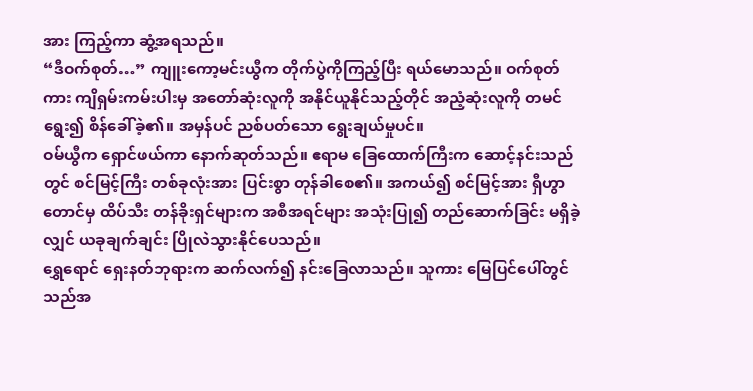အား ကြည့်ကာ ဆွံ့အရသည်။
“ဒီဝက်စုတ်…” ကျူးကော့မင်းယွီက တိုက်ပွဲကိုကြည့်ပြီး ရယ်မောသည်။ ဝက်စုတ်ကား ကျိရှမ်းကမ်းပါးမှ အတော်ဆုံးလူကို အနိုင်ယူနိုင်သည့်တိုင် အညံ့ဆုံးလူကို တမင်ရွေး၍ စိန်ခေါ်ခဲ့၏။ အမှန်ပင် ညစ်ပတ်သော ရွေးချယ်မှုပင်။
ဝမ်ယွီက ရှောင်ဖယ်ကာ နောက်ဆုတ်သည်။ ဧရာမ ခြေထောက်ကြီးက ဆောင့်နင်းသည်တွင် စင်မြင့်ကြီး တစ်ခုလုံးအား ပြင်းစွာ တုန်ခါစေ၏။ အကယ်၍ စင်မြင့်အား ရှီဟွာတောင်မှ ထိပ်သီး တန်ခိုးရှင်များက အစီအရင်များ အသုံးပြု၍ တည်ဆောက်ခြင်း မရှိခဲ့လျှင် ယခုချက်ချင်း ပြိုလဲသွားနိုင်ပေသည်။
ရွှေရောင် ရှေးနတ်ဘုရားက ဆက်လက်၍ နင်းခြေလာသည်။ သူကား မြေပြင်ပေါ်တွင် သည်အ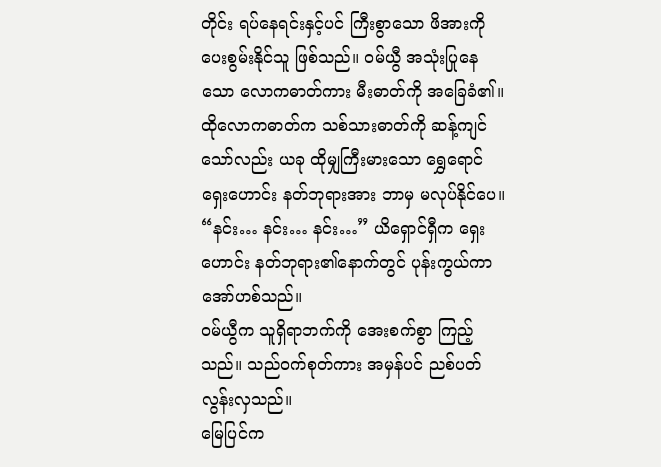တိုင်း ရပ်နေရင်းနှင့်ပင် ကြီးစွာသော ဖိအားကို ပေးစွမ်းနိုင်သူ ဖြစ်သည်။ ဝမ်ယွီ အသုံးပြုနေသော လောကဓာတ်ကား မီးဓာတ်ကို အခြေခံ၏။ ထိုလောကဓာတ်က သစ်သားဓာတ်ကို ဆန့်ကျင်သော်လည်း ယခု ထိုမျှကြီးမားသော ရွှေရောင် ရှေးဟောင်း နတ်ဘုရားအား ဘာမှ မလုပ်နိုင်ပေ။
“နင်း… နင်း… နင်း…” ယိရှောင်ရှီက ရှေးဟောင်း နတ်ဘုရား၏နောက်တွင် ပုန်းကွယ်ကာ အော်ဟစ်သည်။
ဝမ်ယွီက သူရှိရာဘက်ကို အေးစက်စွာ ကြည့်သည်။ သည်ဝက်စုတ်ကား အမှန်ပင် ညစ်ပတ်လွန်းလှသည်။
မြေပြင်က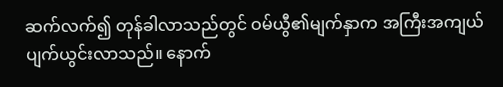ဆက်လက်၍ တုန်ခါလာသည်တွင် ဝမ်ယွီ၏မျက်နှာက အကြီးအကျယ် ပျက်ယွင်းလာသည်။ နောက်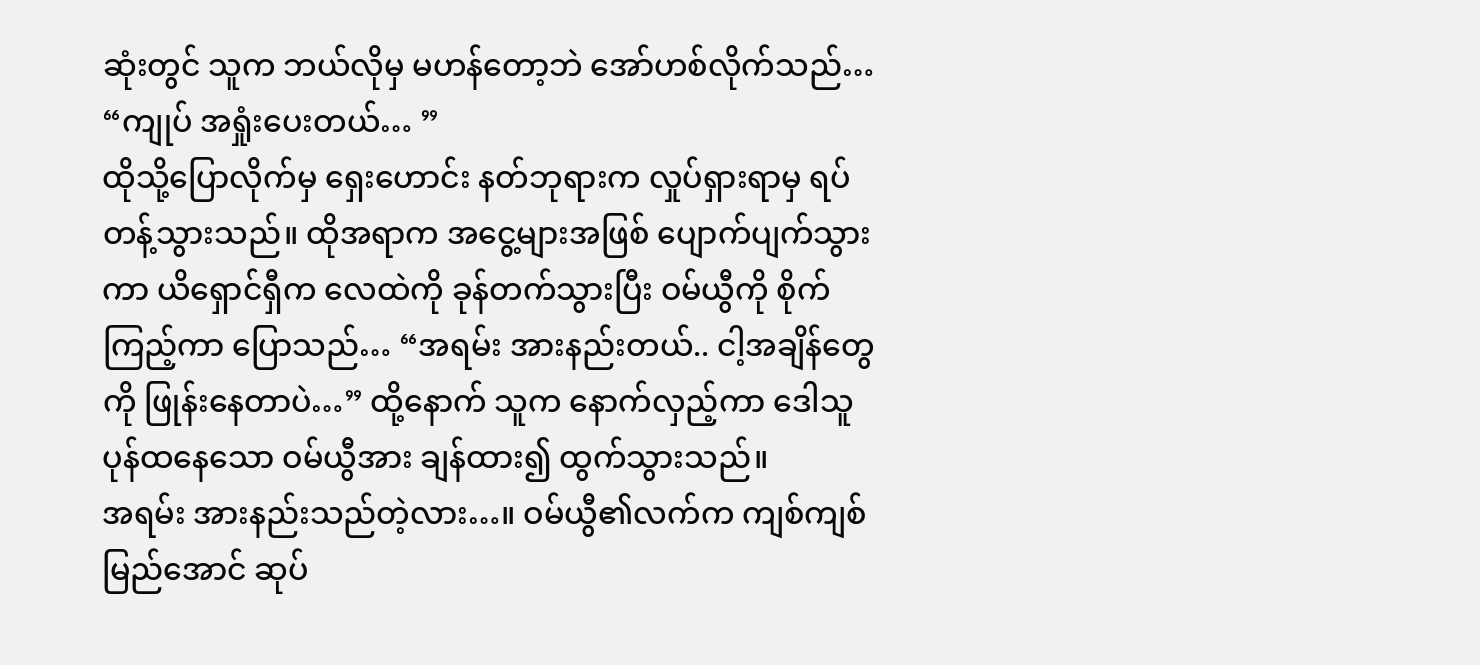ဆုံးတွင် သူက ဘယ်လိုမှ မဟန်တော့ဘဲ အော်ဟစ်လိုက်သည်… “ကျုပ် အရှုံးပေးတယ်… ”
ထိုသို့ပြောလိုက်မှ ရှေးဟောင်း နတ်ဘုရားက လှုပ်ရှားရာမှ ရပ်တန့်သွားသည်။ ထိုအရာက အငွေ့များအဖြစ် ပျောက်ပျက်သွားကာ ယိရှောင်ရှီက လေထဲကို ခုန်တက်သွားပြီး ဝမ်ယွီကို စိုက်ကြည့်ကာ ပြောသည်… “အရမ်း အားနည်းတယ်.. ငါ့အချိန်တွေကို ဖြုန်းနေတာပဲ…” ထို့နောက် သူက နောက်လှည့်ကာ ဒေါသူပုန်ထနေသော ဝမ်ယွီအား ချန်ထား၍ ထွက်သွားသည်။
အရမ်း အားနည်းသည်တဲ့လား…။ ဝမ်ယွီ၏လက်က ကျစ်ကျစ်မြည်အောင် ဆုပ်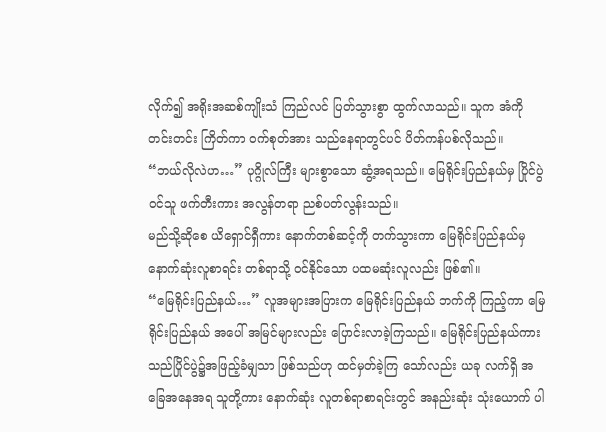လိုက်၍ အရိုးအဆစ်ကျိုးသံ ကြည်လင် ပြတ်သွားစွာ ထွက်လာသည်။ သူက အံကို တင်းတင်း ကြိတ်ကာ ဝက်စုတ်အား သည်နေရာတွင်ပင် ပိတ်ကန်ပစ်လိုသည်။
“ဘယ်လိုလဲဟ…” ပုဂ္ဂိုလ်ကြီး များစွာသော ဆွံ့အရသည်။ မြေရိုင်းပြည်နယ်မှ ပြိုင်ပွဲဝင်သူ ဖက်တီးကား အလွန်တရာ ညစ်ပတ်လွန်းသည်။
မည်သို့ဆိုစေ ယိရှောင်ရှီကား နောက်တစ်ဆင့်ကို တက်သွားကာ မြေရိုင်းပြည်နယ်မှ နောက်ဆုံးလူစာရင်း တစ်ရာသို့ ဝင်နိုင်သော ပထမဆုံးလူလည်း ဖြစ်၏။
“မြေရိုင်းပြည်နယ်…” လူအများအပြားက မြေရိုင်းပြည်နယ် ဘက်ကို ကြည့်ကာ မြေရိုင်းပြည်နယ် အပေါ် အမြင်များလည်း ပြောင်းလာခဲ့ကြသည်။ မြေရိုင်းပြည်နယ်ကား သည်ပြိုင်ပွဲ၌အဖြည့်ခံမျှသာ ဖြစ်သည်ဟု ထင်မှတ်ခဲ့ကြ သော်လည်း ယခု လက်ရှိ အခြေအနေအရ သူတို့ကား နောက်ဆုံး လူတစ်ရာစာရင်းတွင် အနည်းဆုံး သုံးယောက် ပါ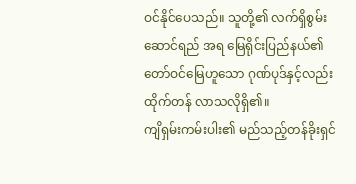ဝင်နိုင်ပေသည်။ သူတို့၏ လက်ရှိစွမ်းဆောင်ရည် အရ မြေရိုင်းပြည်နယ်၏ တော်ဝင်မြေဟူသော ဂုဏ်ပုဒ်နှင့်လည်း ထိုက်တန် လာသလိုရှိ၏။
ကျိရှမ်းကမ်းပါး၏ မည်သည့်တန်ခိုးရှင်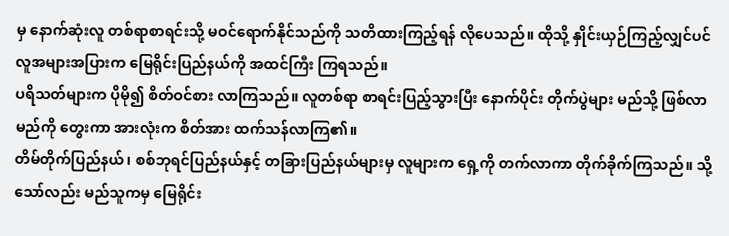မှ နောက်ဆုံးလူ တစ်ရာစာရင်းသို့ မဝင်ရောက်နိုင်သည်ကို သတိထားကြည့်ရန် လိုပေသည်။ ထိုသို့ နှိုင်းယှဉ်ကြည့်လျှင်ပင် လူအများအပြားက မြေရိုင်းပြည်နယ်ကို အထင်ကြီး ကြရသည်။
ပရိသတ်များက ပိုမို၍ စိတ်ဝင်စား လာကြသည်။ လူတစ်ရာ စာရင်းပြည့်သွားပြီး နောက်ပိုင်း တိုက်ပွဲများ မည်သို့ ဖြစ်လာမည်ကို တွေးကာ အားလုံးက စိတ်အား ထက်သန်လာကြ၏။
တိမ်တိုက်ပြည်နယ်၊ စစ်ဘုရင်ပြည်နယ်နှင့် တခြားပြည်နယ်များမှ လူများက ရှေ့ကို တက်လာကာ တိုက်ခိုက်ကြသည်။ သို့သော်လည်း မည်သူကမှ မြေရိုင်း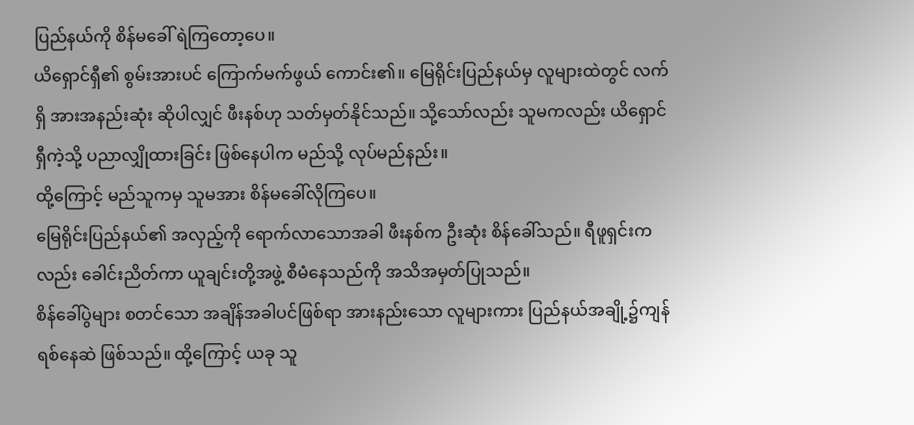ပြည်နယ်ကို စိန်မခေါ် ရဲကြတော့ပေ။
ယိရှောင်ရှီ၏ စွမ်းအားပင် ကြောက်မက်ဖွယ် ကောင်း၏။ မြေရိုင်းပြည်နယ်မှ လူများထဲတွင် လက်ရှိ အားအနည်းဆုံး ဆိုပါလျှင် ဖီးနစ်ဟု သတ်မှတ်နိုင်သည်။ သို့သော်လည်း သူမကလည်း ယိရှောင်ရှီကဲ့သို့ ပညာလျှိုထားခြင်း ဖြစ်နေပါက မည်သို့ လုပ်မည်နည်း။
ထို့ကြောင့် မည်သူကမှ သူမအား စိန်မခေါ်လိုကြပေ။
မြေရိုင်းပြည်နယ်၏ အလှည့်ကို ရောက်လာသောအခါ ဖီးနစ်က ဦးဆုံး စိန်ခေါ်သည်။ ရီဖူရှင်းကလည်း ခေါင်းညိတ်ကာ ယူချင်းတို့အဖွဲ့ စီမံနေသည်ကို အသိအမှတ်ပြုသည်။
စိန်ခေါ်ပွဲများ စတင်သော အချိန်အခါပင်ဖြစ်ရာ အားနည်းသော လူများကား ပြည်နယ်အချို့၌ကျန်ရစ်နေဆဲ ဖြစ်သည်။ ထို့ကြောင့် ယခု သူ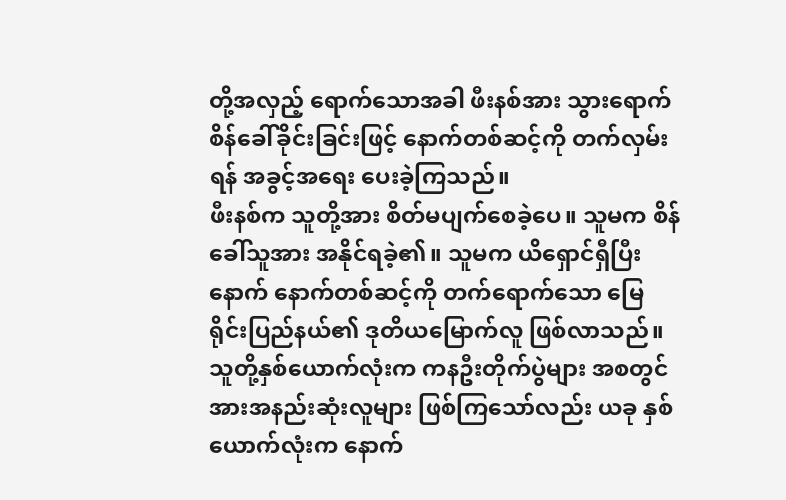တို့အလှည့် ရောက်သောအခါ ဖီးနစ်အား သွားရောက် စိန်ခေါ်ခိုင်းခြင်းဖြင့် နောက်တစ်ဆင့်ကို တက်လှမ်းရန် အခွင့်အရေး ပေးခဲ့ကြသည်။
ဖီးနစ်က သူတို့အား စိတ်မပျက်စေခဲ့ပေ။ သူမက စိန်ခေါ်သူအား အနိုင်ရခဲ့၏။ သူမက ယိရှောင်ရှီပြီးနောက် နောက်တစ်ဆင့်ကို တက်ရောက်သော မြေရိုင်းပြည်နယ်၏ ဒုတိယမြောက်လူ ဖြစ်လာသည်။ သူတို့နှစ်ယောက်လုံးက ကနဦးတိုက်ပွဲများ အစတွင် အားအနည်းဆုံးလူများ ဖြစ်ကြသော်လည်း ယခု နှစ်ယောက်လုံးက နောက်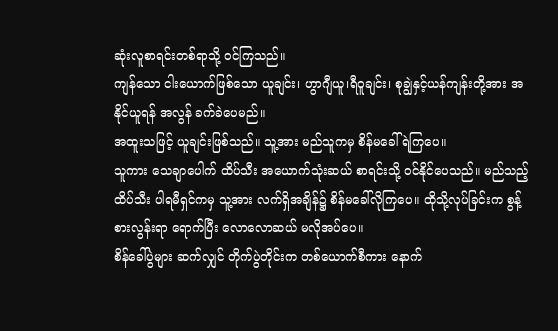ဆုံးလူစာရင်းတစ်ရာသို့ ဝင်ကြသည်။
ကျန်သော ငါးယောက်ဖြစ်သော ယူချင်း၊ ဟွာဂျီယူ၊ရီဝူချင်း၊ စုချွဲနှင့်ယန်ကျန်းတို့အား အနိုင်ယူရန် အလွန် ခက်ခဲပေမည်။
အထူးသဖြင့် ယူချင်းဖြစ်သည်။ သူ့အား မည်သူကမှ စိန်မခေါ်ရဲကြပေ။
သူကား သေချာပေါက် ထိပ်သီး အယောက်သုံးဆယ် စာရင်းသို့ ဝင်နိုင်ပေသည်။ မည်သည့် ထိပ်သီး ပါရမီရှင်ကမှ သူ့အား လက်ရှိအချိန်၌ စိန်မခေါ်လိုကြပေ။ ထိုသို့လုပ်ခြင်းက စွန့်စားလွန်းရာ ရောက်ပြီး လောလောဆယ် မလိုအပ်ပေ။
စိန်ခေါ်ပွဲများ ဆက်လျှင် တိုက်ပွဲတိုင်းက တစ်ယောက်စီကား နောက်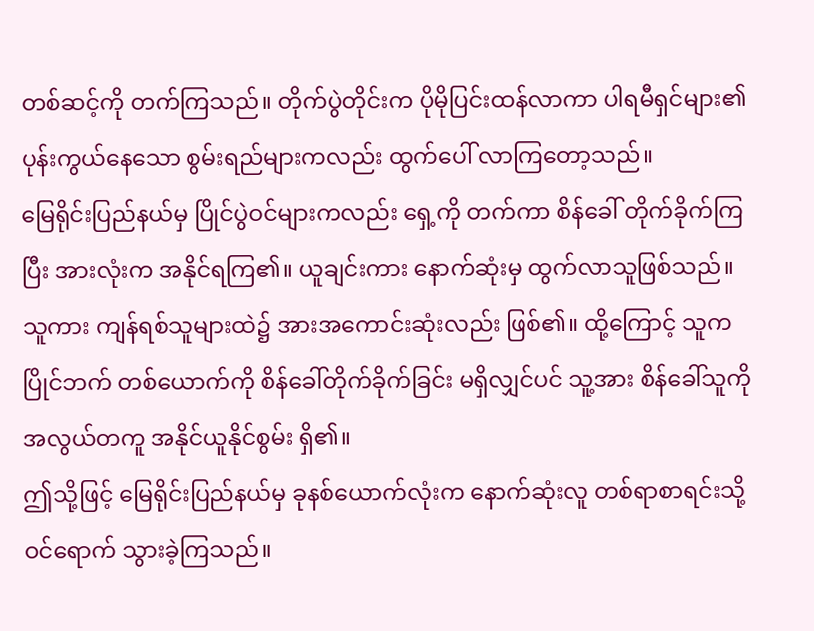တစ်ဆင့်ကို တက်ကြသည်။ တိုက်ပွဲတိုင်းက ပိုမိုပြင်းထန်လာကာ ပါရမီရှင်များ၏ ပုန်းကွယ်နေသော စွမ်းရည်များကလည်း ထွက်ပေါ် လာကြတော့သည်။
မြေရိုင်းပြည်နယ်မှ ပြိုင်ပွဲဝင်များကလည်း ရှေ့ကို တက်ကာ စိန်ခေါ် တိုက်ခိုက်ကြပြီး အားလုံးက အနိုင်ရကြ၏။ ယူချင်းကား နောက်ဆုံးမှ ထွက်လာသူဖြစ်သည်။ သူကား ကျန်ရစ်သူများထဲ၌ အားအကောင်းဆုံးလည်း ဖြစ်၏။ ထို့ကြောင့် သူက ပြိုင်ဘက် တစ်ယောက်ကို စိန်ခေါ်တိုက်ခိုက်ခြင်း မရှိလျှင်ပင် သူ့အား စိန်ခေါ်သူကို အလွယ်တကူ အနိုင်ယူနိုင်စွမ်း ရှိ၏။
ဤသို့ဖြင့် မြေရိုင်းပြည်နယ်မှ ခုနစ်ယောက်လုံးက နောက်ဆုံးလူ တစ်ရာစာရင်းသို့ ဝင်ရောက် သွားခဲ့ကြသည်။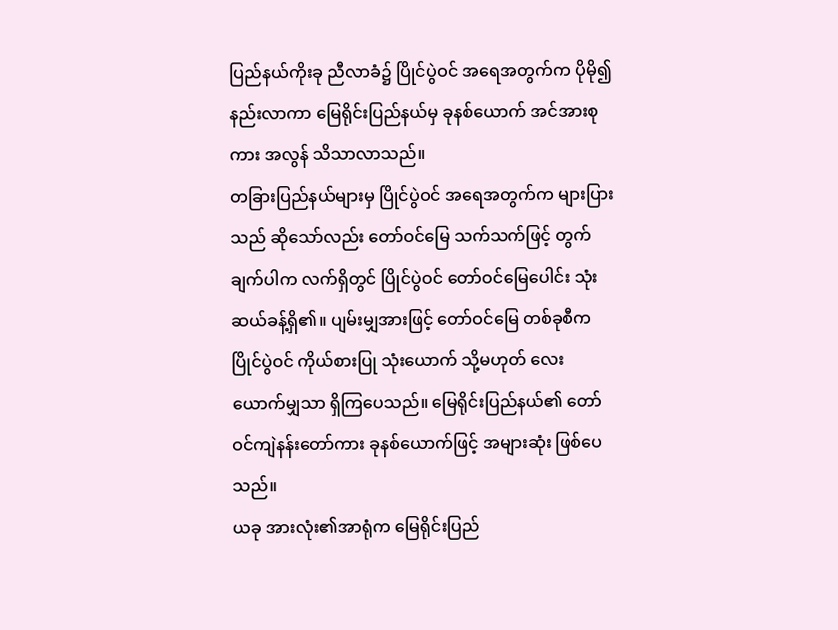ပြည်နယ်ကိုးခု ညီလာခံ၌ ပြိုင်ပွဲဝင် အရေအတွက်က ပိုမို၍ နည်းလာကာ မြေရိုင်းပြည်နယ်မှ ခုနစ်ယောက် အင်အားစုကား အလွန် သိသာလာသည်။
တခြားပြည်နယ်များမှ ပြိုင်ပွဲဝင် အရေအတွက်က များပြားသည် ဆိုသော်လည်း တော်ဝင်မြေ သက်သက်ဖြင့် တွက်ချက်ပါက လက်ရှိတွင် ပြိုင်ပွဲဝင် တော်ဝင်မြေပေါင်း သုံးဆယ်ခန့်ရှိ၏။ ပျမ်းမျှအားဖြင့် တော်ဝင်မြေ တစ်ခုစီက ပြိုင်ပွဲဝင် ကိုယ်စားပြု သုံးယောက် သို့မဟုတ် လေးယောက်မျှသာ ရှိကြပေသည်။ မြေရိုင်းပြည်နယ်၏ တော်ဝင်ကျဲနန်းတော်ကား ခုနစ်ယောက်ဖြင့် အများဆုံး ဖြစ်ပေသည်။
ယခု အားလုံး၏အာရုံက မြေရိုင်းပြည်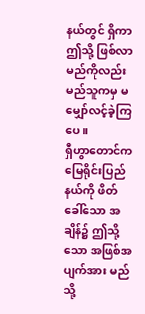နယ်တွင် ရှိကာ ဤသို့ ဖြစ်လာမည်ကိုလည်း မည်သူကမှ မမျှော်လင့်ခဲ့ကြပေ။
ရှီဟွာတောင်က မြေရိုင်းပြည်နယ်ကို ဖိတ်ခေါ်သော အချိန်၌ ဤသို့သော အဖြစ်အပျက်အား မည်သို့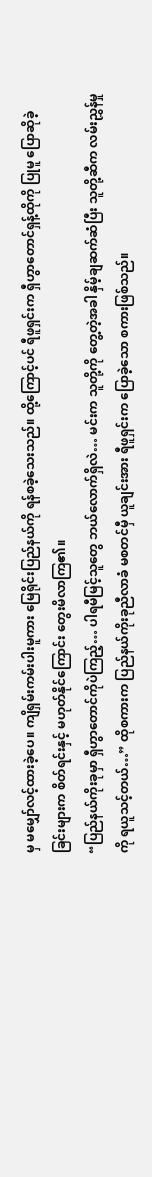မှ မမျှော်လင့်ထားခဲ့ပေ။ ကျိရှမ်းကမ်းပါးမူကား မြေရိုင်းပြည်နယ်ကို ရန်စခဲ့သေးသည်။ ထို့ကြောင့်ပင် ရီဖူရှင်းက ရှီဟွာတောင်ရှန့်ထိုကို ပြုမူ ပြောဆိုခဲ့ခြင်းများက စိတ်ရင်းနှင့် မဟုတ်နိုင်ကြောင်း တွေးမိလာကြ၏။
“ပြည်နယ်ကိုးခုမှာ ရှီဟွာတောင်ကိုပဲကြည့်… ပါရမီမြင့်သူတွေ ဘယ်လောက်ရှိလဲ… မင်းက သူတို့ကို တွေ့တဲ့အခါ နှိမ့်ချဆက်ဆံပြီး သူတို့ဆီက လမ်းညွှန်မှုကို ရယူသင့်တယ်…” ထိုစကားက ပြည်နယ်ကိုးခုညီလာခံ မစတင်မှီ ယူချင်းအား ရီဖူရှင်းက ပြောခဲ့သော စကားဖြစ်သည်။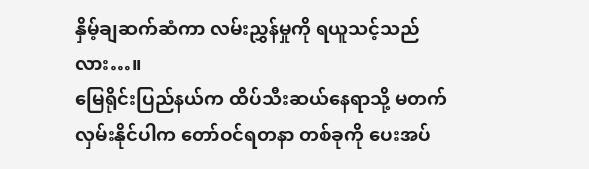နှိမ့်ချဆက်ဆံကာ လမ်းညွှန်မှုကို ရယူသင့်သည်လား…။
မြေရိုင်းပြည်နယ်က ထိပ်သီးဆယ်နေရာသို့ မတက်လှမ်းနိုင်ပါက တော်ဝင်ရတနာ တစ်ခုကို ပေးအပ်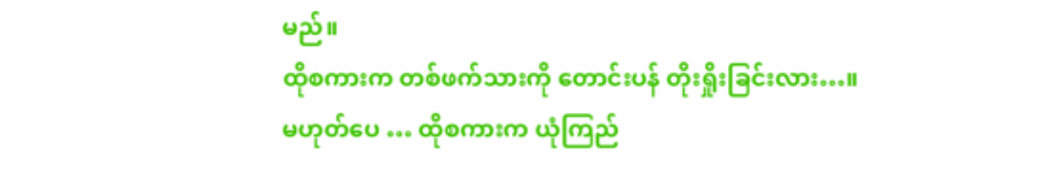မည်။
ထိုစကားက တစ်ဖက်သားကို တောင်းပန် တိုးရှိုးခြင်းလား…။
မဟုတ်ပေ … ထိုစကားက ယုံကြည်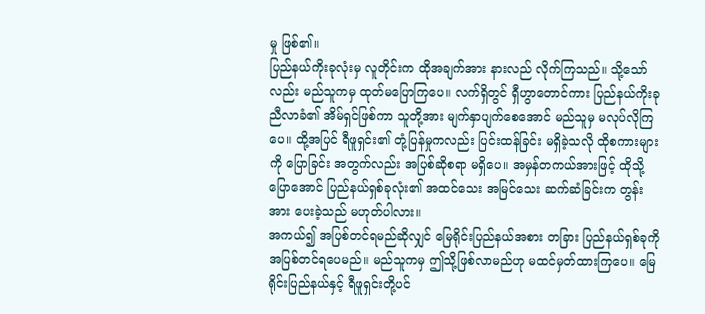မှု ဖြစ်၏။
ပြည်နယ်ကိုးခုလုံးမှ လူတိုင်းက ထိုအချက်အား နားလည် လိုက်ကြသည်။ သို့သော်လည်း မည်သူကမှ ထုတ်မပြောကြပေ။ လက်ရှိတွင် ရှီဟွာတောင်ကား ပြည်နယ်ကိုးခု ညီလာခံ၏ အိမ်ရှင်ဖြစ်ကာ သူတို့အား မျက်နှာပျက်စေအောင် မည်သူမှ မလုပ်လိုကြပေ။ ထို့အပြင် ရီဖူရှင်း၏ တုံ့ပြန်မှုကလည်း ပြင်းထန်ခြင်း မရှိခဲ့သလို ထိုစကားများကို ပြောခြင်း အတွက်လည်း အပြစ်ဆိုစရာ မရှိပေ။ အမှန်တကယ်အားဖြင့် ထိုသို့ပြောအောင် ပြည်နယ်ရှစ်ခုလုံး၏ အထင်သေး အမြင်သေး ဆက်ဆံခြင်းက တွန်းအား ပေးခဲ့သည် မဟုတ်ပါလား။
အကယ်၍ အပြစ်တင်ရမည်ဆိုလျှင် မြေရိုင်းပြည်နယ်အစား တခြား ပြည်နယ်ရှစ်ခုကို အပြစ်တင်ရပေမည်။ မည်သူကမှ ဤသို့ဖြစ်လာမည်ဟု မထင်မှတ်ထားကြပေ။ မြေရိုင်းပြည်နယ်နှင့် ရီဖူရှင်းတို့ပင်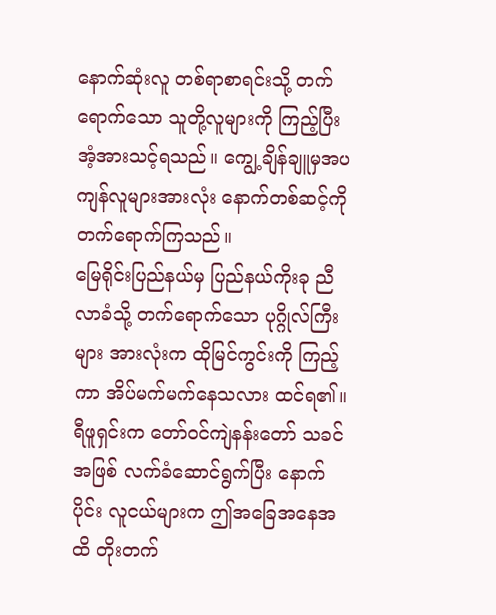နောက်ဆုံးလူ တစ်ရာစာရင်းသို့ တက်ရောက်သော သူတို့လူများကို ကြည့်ပြီး အံ့အားသင့်ရသည်။ ကျွေ့ချိန်ချူမှအပ ကျန်လူများအားလုံး နောက်တစ်ဆင့်ကို တက်ရောက်ကြသည်။
မြေရိုင်းပြည်နယ်မှ ပြည်နယ်ကိုးခု ညီလာခံသို့ တက်ရောက်သော ပုဂ္ဂိုလ်ကြီးများ အားလုံးက ထိုမြင်ကွင်းကို ကြည့်ကာ အိပ်မက်မက်နေသလား ထင်ရ၏။ ရီဖူရှင်းက တော်ဝင်ကျဲနန်းတော် သခင်အဖြစ် လက်ခံဆောင်ရွက်ပြီး နောက်ပိုင်း လူငယ်များက ဤအခြေအနေအထိ တိုးတက်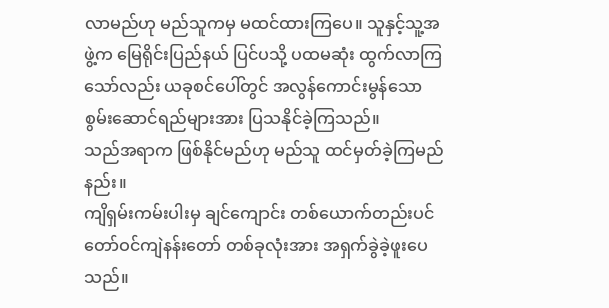လာမည်ဟု မည်သူကမှ မထင်ထားကြပေ။ သူနှင့်သူ့အဖွဲ့က မြေရိုင်းပြည်နယ် ပြင်ပသို့ ပထမဆုံး ထွက်လာကြသော်လည်း ယခုစင်ပေါ်တွင် အလွန်ကောင်းမွန်သော စွမ်းဆောင်ရည်များအား ပြသနိုင်ခဲ့ကြသည်။
သည်အရာက ဖြစ်နိုင်မည်ဟု မည်သူ ထင်မှတ်ခဲ့ကြမည်နည်း။
ကျိရှမ်းကမ်းပါးမှ ချင်ကျောင်း တစ်ယောက်တည်းပင် တော်ဝင်ကျဲနန်းတော် တစ်ခုလုံးအား အရှက်ခွဲခဲ့ဖူးပေသည်။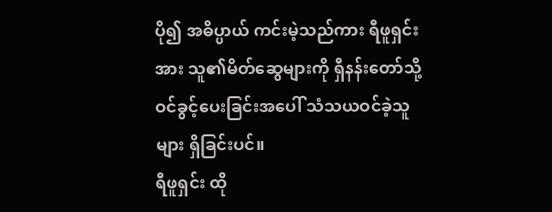ပို၍ အဓိပ္ပာယ် ကင်းမဲ့သည်ကား ရီဖူရှင်းအား သူ၏မိတ်ဆွေများကို ရှီနန်းတော်သို့ ဝင်ခွင့်ပေးခြင်းအပေါ် သံသယဝင်ခဲ့သူများ ရှိခြင်းပင်။
ရီဖူရှင်း ထို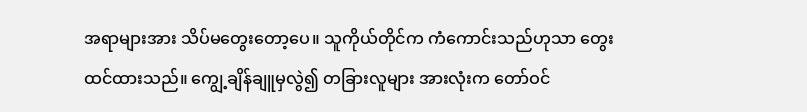အရာများအား သိပ်မတွေးတော့ပေ။ သူကိုယ်တိုင်က ကံကောင်းသည်ဟုသာ တွေးထင်ထားသည်။ ကျွေ့ချိန်ချူမှလွဲ၍ တခြားလူများ အားလုံးက တော်ဝင်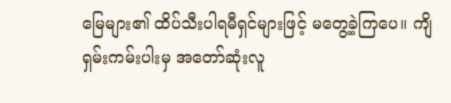မြေများ၏ ထိပ်သီးပါရမီရှင်များဖြင့် မတွေ့ခဲ့ကြပေ။ ကျိရှမ်းကမ်းပါးမှ အတော်ဆုံးလူ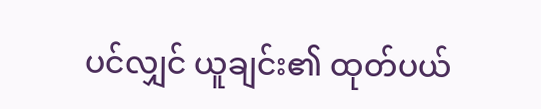ပင်လျှင် ယူချင်း၏ ထုတ်ပယ်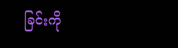ခြင်းကို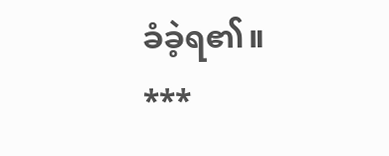ခံခဲ့ရ၏။
***